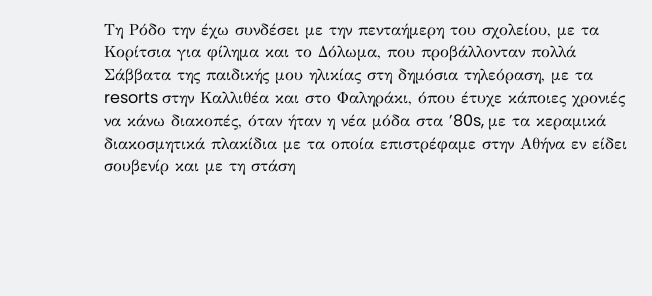Τη Ρόδο την έχω συνδέσει με την πενταήμερη του σχολείου, με τα Κορίτσια για φίλημα και το Δόλωμα, που προβάλλονταν πολλά Σάββατα της παιδικής μου ηλικίας στη δημόσια τηλεόραση, με τα resorts στην Καλλιθέα και στο Φαληράκι, όπου έτυχε κάποιες χρονιές να κάνω διακοπές, όταν ήταν η νέα μόδα στα ’80s, με τα κεραμικά διακοσμητικά πλακίδια με τα οποία επιστρέφαμε στην Αθήνα εν είδει σουβενίρ και με τη στάση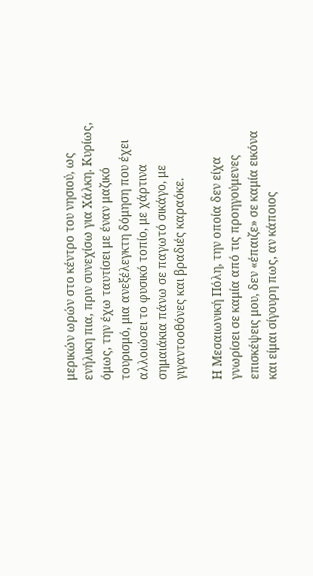μερικών ωρών στο κέντρο του νησιού, ως ενήλικη πια, πριν συνεχίσω για Χάλκη. Κυρίως, όμως, την έχω ταυτίσει με έναν μαζικό τουρισμό, μια ανεξέλεγκτη δόμηση που έχει αλλοιώσει το φυσικό τοπίο, με χάρτινα σημαιάκια πάνω σε παγωτό σικάγο, με γιγαντοοθόνες και βραδιές καραόκε.

Η Μεσαιωνική Πόλη, την οποία δεν είχα γνωρίσει σε καμία από τις προηγούμενες επισκέψεις μου, δεν «έπαιζε» σε καμία εικόνα και είμαι σίγουρη πως, αν κάποιος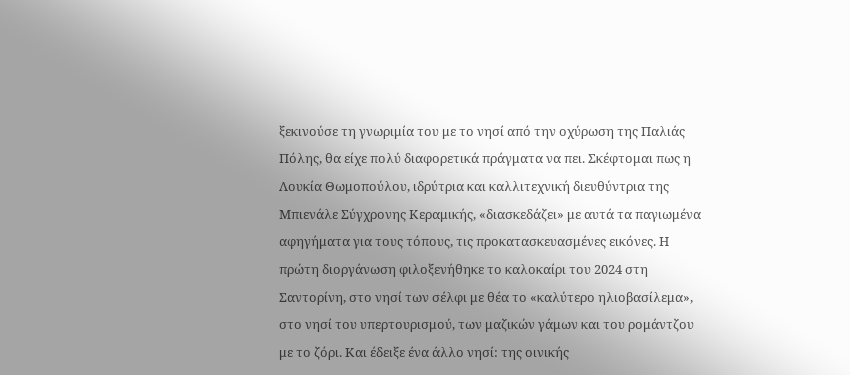ξεκινούσε τη γνωριμία του με το νησί από την οχύρωση της Παλιάς Πόλης, θα είχε πολύ διαφορετικά πράγματα να πει. Σκέφτομαι πως η Λουκία Θωμοπούλου, ιδρύτρια και καλλιτεχνική διευθύντρια της Μπιενάλε Σύγχρονης Κεραμικής, «διασκεδάζει» με αυτά τα παγιωμένα αφηγήματα για τους τόπους, τις προκατασκευασμένες εικόνες. Η πρώτη διοργάνωση φιλοξενήθηκε το καλοκαίρι του 2024 στη Σαντορίνη, στο νησί των σέλφι με θέα το «καλύτερο ηλιοβασίλεμα», στο νησί του υπερτουρισμού, των μαζικών γάμων και του ρομάντζου με το ζόρι. Και έδειξε ένα άλλο νησί: της οινικής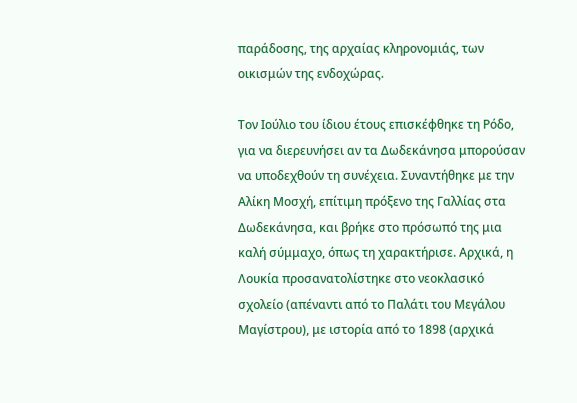παράδοσης, της αρχαίας κληρονομιάς, των οικισμών της ενδοχώρας.

Τον Ιούλιο του ίδιου έτους επισκέφθηκε τη Ρόδο, για να διερευνήσει αν τα Δωδεκάνησα μπορούσαν να υποδεχθούν τη συνέχεια. Συναντήθηκε με την Αλίκη Μοσχή, επίτιμη πρόξενο της Γαλλίας στα Δωδεκάνησα, και βρήκε στο πρόσωπό της μια καλή σύμμαχο, όπως τη χαρακτήρισε. Αρχικά, η Λουκία προσανατολίστηκε στο νεοκλασικό σχολείο (απέναντι από το Παλάτι του Μεγάλου Μαγίστρου), με ιστορία από το 1898 (αρχικά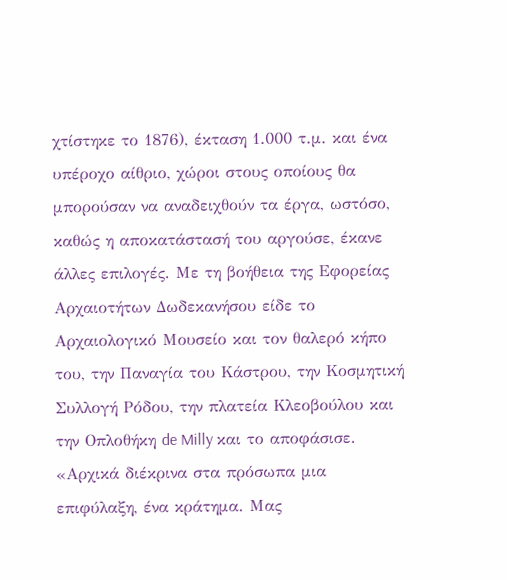χτίστηκε το 1876), έκταση 1.000 τ.μ. και ένα υπέροχο αίθριο, χώροι στους οποίους θα μπορούσαν να αναδειχθούν τα έργα, ωστόσο, καθώς η αποκατάστασή του αργούσε, έκανε άλλες επιλογές. Με τη βοήθεια της Εφορείας Αρχαιοτήτων Δωδεκανήσου είδε το Αρχαιολογικό Μουσείο και τον θαλερό κήπο του, την Παναγία του Κάστρου, την Κοσμητική Συλλογή Ρόδου, την πλατεία Κλεοβούλου και την Οπλοθήκη de Milly και το αποφάσισε. «Αρχικά διέκρινα στα πρόσωπα μια επιφύλαξη, ένα κράτημα. Μας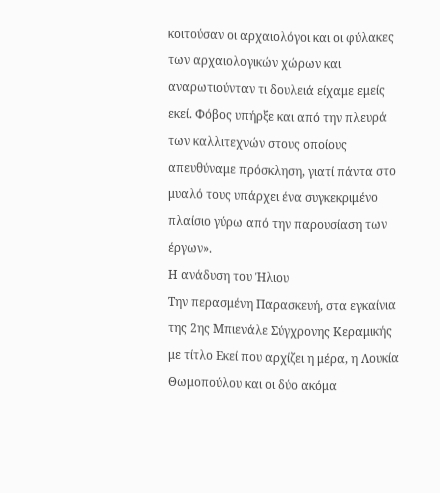κοιτούσαν οι αρχαιολόγοι και οι φύλακες των αρχαιολογικών χώρων και αναρωτιούνταν τι δουλειά είχαμε εμείς εκεί. Φόβος υπήρξε και από την πλευρά των καλλιτεχνών στους οποίους απευθύναμε πρόσκληση, γιατί πάντα στο μυαλό τους υπάρχει ένα συγκεκριμένο πλαίσιο γύρω από την παρουσίαση των έργων».
Η ανάδυση του Ήλιου
Την περασμένη Παρασκευή, στα εγκαίνια της 2ης Μπιενάλε Σύγχρονης Κεραμικής με τίτλο Εκεί που αρχίζει η μέρα, η Λουκία Θωμοπούλου και οι δύο ακόμα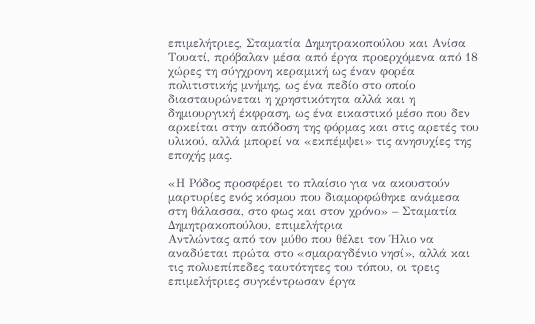επιμελήτριες, Σταματία Δημητρακοπούλου και Ανίσα Τουατί, πρόβαλαν μέσα από έργα προερχόμενα από 18 χώρες τη σύγχρονη κεραμική ως έναν φορέα πολιτιστικής μνήμης, ως ένα πεδίο στο οποίο διασταυρώνεται η χρηστικότητα αλλά και η δημιουργική έκφραση, ως ένα εικαστικό μέσο που δεν αρκείται στην απόδοση της φόρμας και στις αρετές του υλικού, αλλά μπορεί να «εκπέμψει» τις ανησυχίες της εποχής μας.

«Η Ρόδος προσφέρει το πλαίσιο για να ακουστούν μαρτυρίες ενός κόσμου που διαμορφώθηκε ανάμεσα στη θάλασσα, στο φως και στον χρόνο» – Σταματία Δημητρακοπούλου, επιμελήτρια
Αντλώντας από τον μύθο που θέλει τον Ήλιο να αναδύεται πρώτα στο «σμαραγδένιο νησί», αλλά και τις πολυεπίπεδες ταυτότητες του τόπου, οι τρεις επιμελήτριες συγκέντρωσαν έργα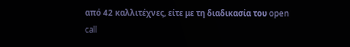από 42 καλλιτέχνες, είτε με τη διαδικασία του open call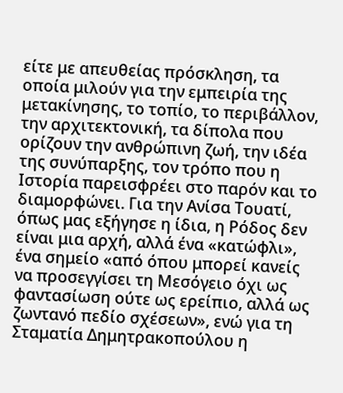είτε με απευθείας πρόσκληση, τα οποία μιλούν για την εμπειρία της μετακίνησης, το τοπίο, το περιβάλλον, την αρχιτεκτονική, τα δίπολα που ορίζουν την ανθρώπινη ζωή, την ιδέα της συνύπαρξης, τον τρόπο που η Ιστορία παρεισφρέει στο παρόν και το διαμορφώνει. Για την Ανίσα Τουατί, όπως μας εξήγησε η ίδια, η Ρόδος δεν είναι μια αρχή, αλλά ένα «κατώφλι», ένα σημείο «από όπου μπορεί κανείς να προσεγγίσει τη Μεσόγειο όχι ως φαντασίωση ούτε ως ερείπιο, αλλά ως ζωντανό πεδίο σχέσεων», ενώ για τη Σταματία Δημητρακοπούλου η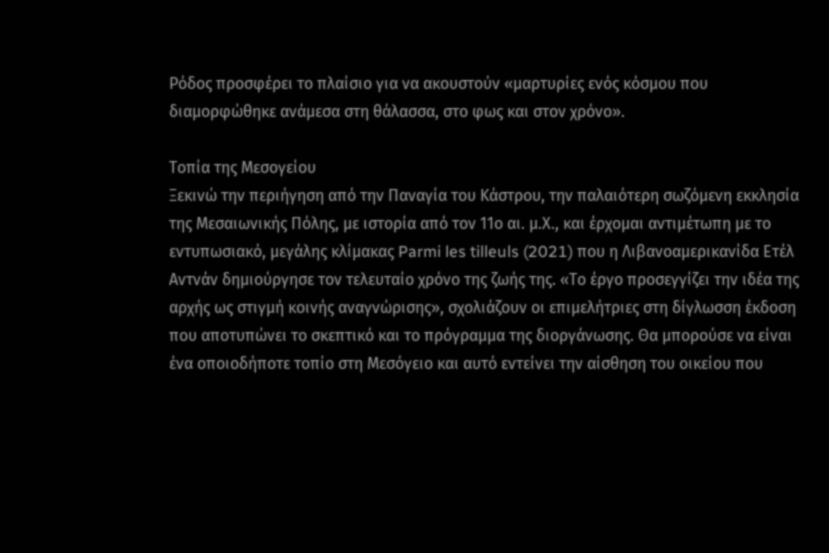Ρόδος προσφέρει το πλαίσιο για να ακουστούν «μαρτυρίες ενός κόσμου που διαμορφώθηκε ανάμεσα στη θάλασσα, στο φως και στον χρόνο».

Τοπία της Μεσογείου
Ξεκινώ την περιήγηση από την Παναγία του Κάστρου, την παλαιότερη σωζόμενη εκκλησία της Μεσαιωνικής Πόλης, με ιστορία από τον 11ο αι. μ.Χ., και έρχομαι αντιμέτωπη με το εντυπωσιακό, μεγάλης κλίμακας Parmi les tilleuls (2021) που η Λιβανοαμερικανίδα Ετέλ Αντνάν δημιούργησε τον τελευταίο χρόνο της ζωής της. «Το έργο προσεγγίζει την ιδέα της αρχής ως στιγμή κοινής αναγνώρισης», σχολιάζουν οι επιμελήτριες στη δίγλωσση έκδοση που αποτυπώνει το σκεπτικό και το πρόγραμμα της διοργάνωσης. Θα μπορούσε να είναι ένα οποιοδήποτε τοπίο στη Μεσόγειο και αυτό εντείνει την αίσθηση του οικείου που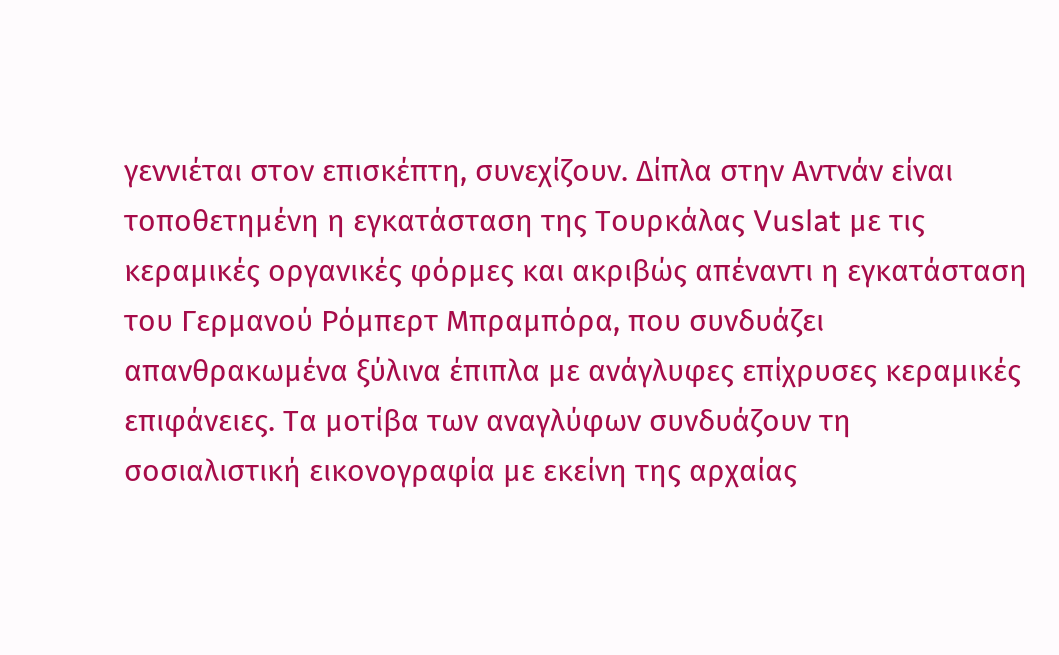γεννιέται στον επισκέπτη, συνεχίζουν. Δίπλα στην Αντνάν είναι τοποθετημένη η εγκατάσταση της Τουρκάλας Vuslat με τις κεραμικές οργανικές φόρμες και ακριβώς απέναντι η εγκατάσταση του Γερμανού Ρόμπερτ Μπραμπόρα, που συνδυάζει απανθρακωμένα ξύλινα έπιπλα με ανάγλυφες επίχρυσες κεραμικές επιφάνειες. Τα μοτίβα των αναγλύφων συνδυάζουν τη σοσιαλιστική εικονογραφία με εκείνη της αρχαίας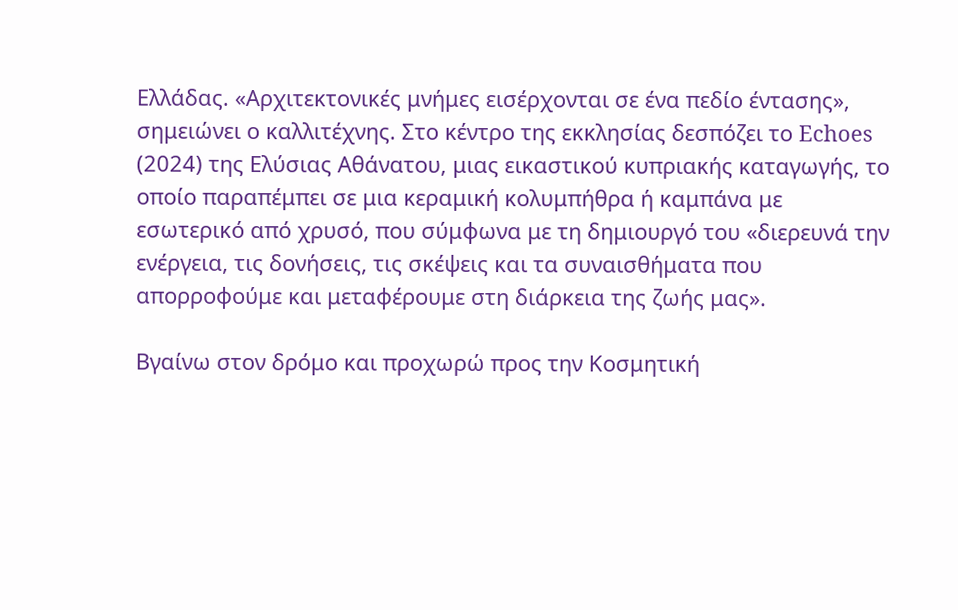Ελλάδας. «Αρχιτεκτονικές μνήμες εισέρχονται σε ένα πεδίο έντασης», σημειώνει ο καλλιτέχνης. Στο κέντρο της εκκλησίας δεσπόζει το Echoes (2024) της Ελύσιας Αθάνατου, μιας εικαστικού κυπριακής καταγωγής, το οποίο παραπέμπει σε μια κεραμική κολυμπήθρα ή καμπάνα με εσωτερικό από χρυσό, που σύμφωνα με τη δημιουργό του «διερευνά την ενέργεια, τις δονήσεις, τις σκέψεις και τα συναισθήματα που απορροφούμε και μεταφέρουμε στη διάρκεια της ζωής μας».

Βγαίνω στον δρόμο και προχωρώ προς την Κοσμητική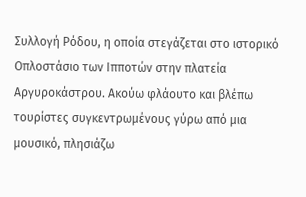Συλλογή Ρόδου, η οποία στεγάζεται στο ιστορικό Οπλοστάσιο των Ιπποτών στην πλατεία Αργυροκάστρου. Ακούω φλάουτο και βλέπω τουρίστες συγκεντρωμένους γύρω από μια μουσικό, πλησιάζω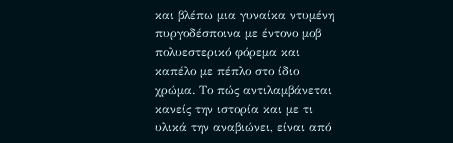και βλέπω μια γυναίκα ντυμένη πυργοδέσποινα με έντονο μοβ πολυεστερικό φόρεμα και καπέλο με πέπλο στο ίδιο χρώμα. Το πώς αντιλαμβάνεται κανείς την ιστορία και με τι υλικά την αναβιώνει, είναι από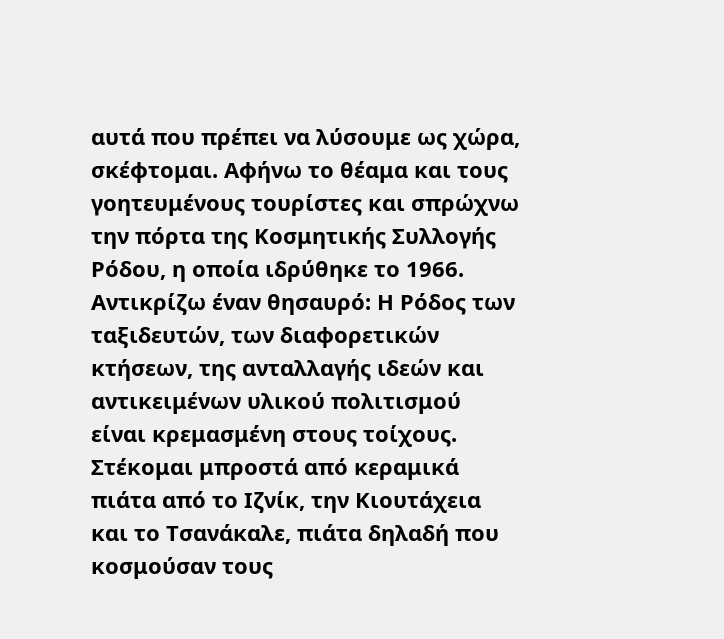αυτά που πρέπει να λύσουμε ως χώρα, σκέφτομαι. Αφήνω το θέαμα και τους γοητευμένους τουρίστες και σπρώχνω την πόρτα της Κοσμητικής Συλλογής Ρόδου, η οποία ιδρύθηκε το 1966. Αντικρίζω έναν θησαυρό: Η Ρόδος των ταξιδευτών, των διαφορετικών κτήσεων, της ανταλλαγής ιδεών και αντικειμένων υλικού πολιτισμού είναι κρεμασμένη στους τοίχους. Στέκομαι μπροστά από κεραμικά πιάτα από το Ιζνίκ, την Κιουτάχεια και το Τσανάκαλε, πιάτα δηλαδή που κοσμούσαν τους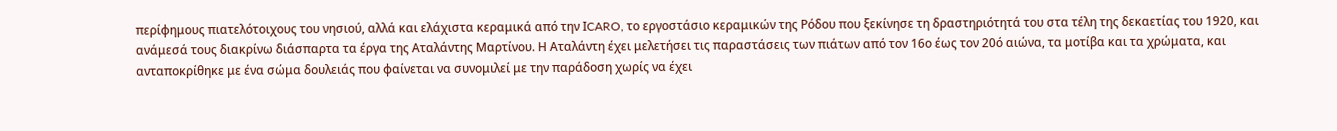περίφημους πιατελότοιχους του νησιού, αλλά και ελάχιστα κεραμικά από την ΙCARO, το εργοστάσιο κεραμικών της Ρόδου που ξεκίνησε τη δραστηριότητά του στα τέλη της δεκαετίας του 1920, και ανάμεσά τους διακρίνω διάσπαρτα τα έργα της Αταλάντης Μαρτίνου. Η Αταλάντη έχει μελετήσει τις παραστάσεις των πιάτων από τον 16ο έως τον 20ό αιώνα, τα μοτίβα και τα χρώματα, και ανταποκρίθηκε με ένα σώμα δουλειάς που φαίνεται να συνομιλεί με την παράδοση χωρίς να έχει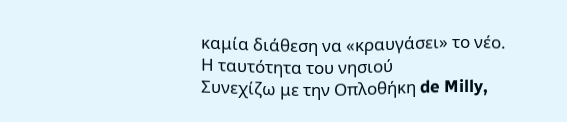καμία διάθεση να «κραυγάσει» το νέο.
Η ταυτότητα του νησιού
Συνεχίζω με την Οπλοθήκη de Milly,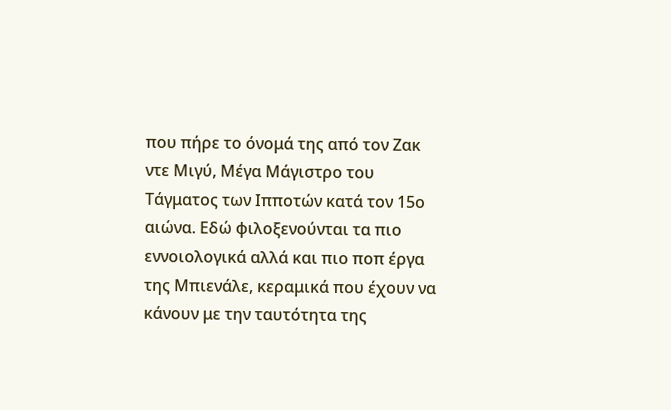που πήρε το όνομά της από τον Ζακ ντε Μιγύ, Μέγα Μάγιστρο του Τάγματος των Ιπποτών κατά τον 15ο αιώνα. Εδώ φιλοξενούνται τα πιο εννοιολογικά αλλά και πιο ποπ έργα της Μπιενάλε, κεραμικά που έχουν να κάνουν με την ταυτότητα της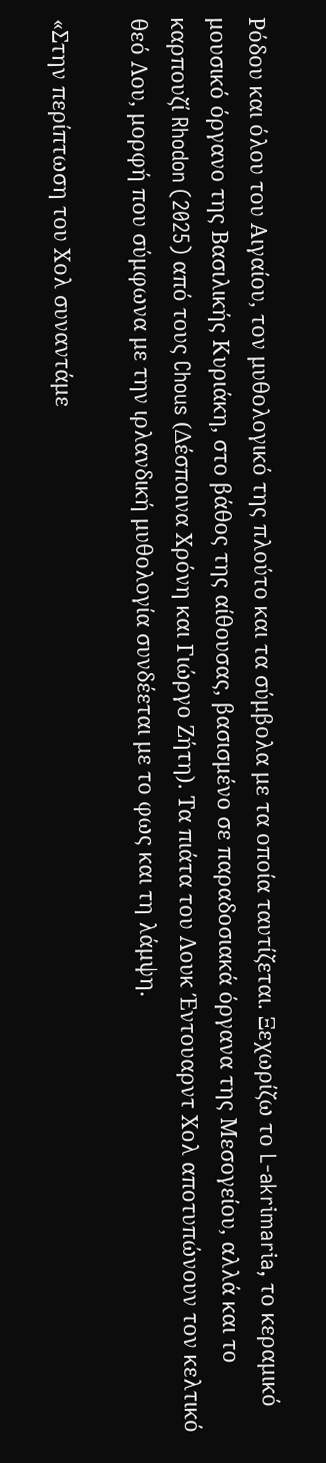Ρόδου και όλου του Αιγαίου, τον μυθολογικό της πλούτο και τα σύμβολα με τα οποία ταυτίζεται. Ξεχωρίζω το L-akrimaria, το κεραμικό μουσικό όργανο της Βασιλικής Κυριάκη, στο βάθος της αίθουσας, βασισμένο σε παραδοσιακά όργανα της Μεσογείου, αλλά και το καρπουζί Rhodon (2025) από τους Chous (Δέσποινα Χρόνη και Γιώργο Ζήτη). Τα πιάτα του Λουκ Έντουαρντ Χολ αποτυπώνουν τον κελτικό θεό Λου, μορφή που σύμφωνα με την ιρλανδική μυθολογία συνδέεται με το φως και τη λάμψη.

«Στην περίπτωση του Χολ συναντάμε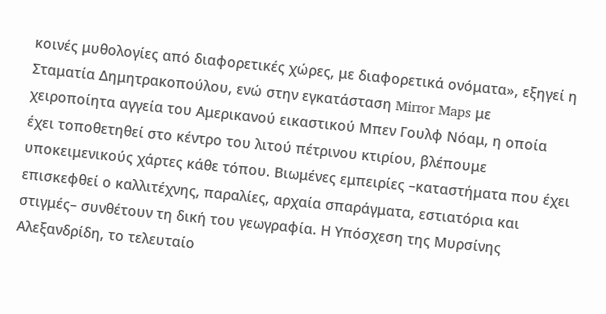κοινές μυθολογίες από διαφορετικές χώρες, με διαφορετικά ονόματα», εξηγεί η Σταματία Δημητρακοπούλου, ενώ στην εγκατάσταση Mirror Maps με χειροποίητα αγγεία του Αμερικανού εικαστικού Μπεν Γουλφ Νόαμ, η οποία έχει τοποθετηθεί στο κέντρο του λιτού πέτρινου κτιρίου, βλέπουμε υποκειμενικούς χάρτες κάθε τόπου. Βιωμένες εμπειρίες –καταστήματα που έχει επισκεφθεί ο καλλιτέχνης, παραλίες, αρχαία σπαράγματα, εστιατόρια και στιγμές– συνθέτουν τη δική του γεωγραφία. Η Υπόσχεση της Μυρσίνης Αλεξανδρίδη, το τελευταίο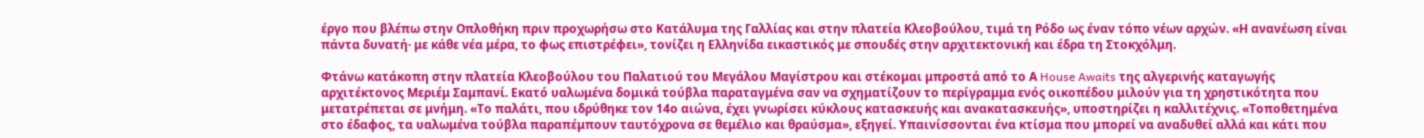έργο που βλέπω στην Οπλοθήκη πριν προχωρήσω στο Κατάλυμα της Γαλλίας και στην πλατεία Κλεοβούλου, τιμά τη Ρόδο ως έναν τόπο νέων αρχών. «Η ανανέωση είναι πάντα δυνατή· με κάθε νέα μέρα, το φως επιστρέφει», τονίζει η Ελληνίδα εικαστικός με σπουδές στην αρχιτεκτονική και έδρα τη Στοκχόλμη.

Φτάνω κατάκοπη στην πλατεία Κλεοβούλου του Παλατιού του Μεγάλου Μαγίστρου και στέκομαι μπροστά από το Α House Awaits της αλγερινής καταγωγής αρχιτέκτονος Μεριέμ Σαμπανί. Εκατό υαλωμένα δομικά τούβλα παραταγμένα σαν να σχηματίζουν το περίγραμμα ενός οικοπέδου μιλούν για τη χρηστικότητα που μετατρέπεται σε μνήμη. «Το παλάτι, που ιδρύθηκε τον 14ο αιώνα, έχει γνωρίσει κύκλους κατασκευής και ανακατασκευής», υποστηρίζει η καλλιτέχνις. «Τοποθετημένα στο έδαφος, τα υαλωμένα τούβλα παραπέμπουν ταυτόχρονα σε θεμέλιο και θραύσμα», εξηγεί. Υπαινίσσονται ένα κτίσμα που μπορεί να αναδυθεί αλλά και κάτι που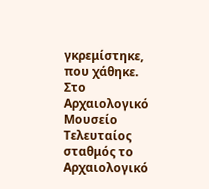γκρεμίστηκε, που χάθηκε.
Στο Αρχαιολογικό Μουσείο
Τελευταίος σταθμός το Αρχαιολογικό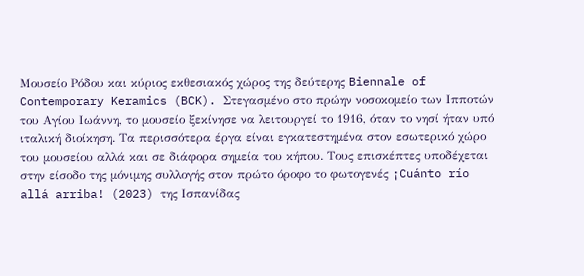Μουσείο Ρόδου και κύριος εκθεσιακός χώρος της δεύτερης Biennale of Contemporary Keramics (BCK). Στεγασμένο στο πρώην νοσοκομείο των Ιπποτών του Αγίου Ιωάννη, το μουσείο ξεκίνησε να λειτουργεί το 1916, όταν το νησί ήταν υπό ιταλική διοίκηση. Τα περισσότερα έργα είναι εγκατεστημένα στον εσωτερικό χώρο του μουσείου αλλά και σε διάφορα σημεία του κήπου. Τους επισκέπτες υποδέχεται στην είσοδο της μόνιμης συλλογής στον πρώτο όροφο το φωτογενές ¡Cuánto río allá arriba! (2023) της Ισπανίδας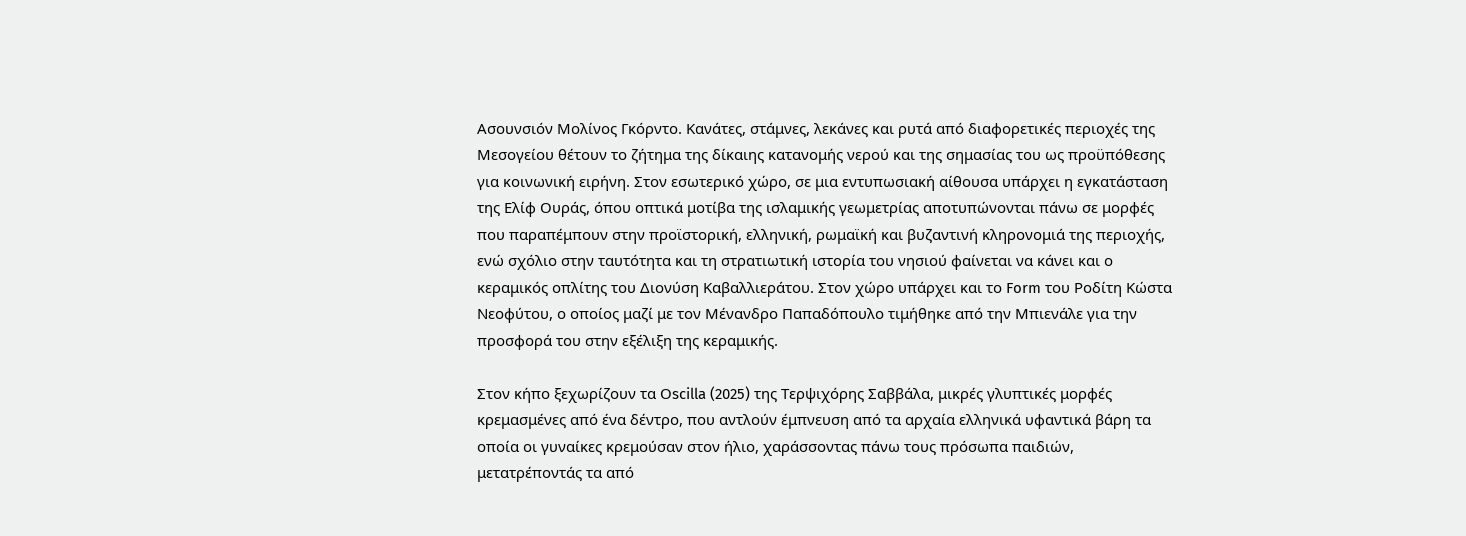Ασουνσιόν Μολίνος Γκόρντο. Κανάτες, στάμνες, λεκάνες και ρυτά από διαφορετικές περιοχές της Μεσογείου θέτουν το ζήτημα της δίκαιης κατανομής νερού και της σημασίας του ως προϋπόθεσης για κοινωνική ειρήνη. Στον εσωτερικό χώρο, σε μια εντυπωσιακή αίθουσα υπάρχει η εγκατάσταση της Ελίφ Ουράς, όπου οπτικά μοτίβα της ισλαμικής γεωμετρίας αποτυπώνονται πάνω σε μορφές που παραπέμπουν στην προϊστορική, ελληνική, ρωμαϊκή και βυζαντινή κληρονομιά της περιοχής, ενώ σχόλιο στην ταυτότητα και τη στρατιωτική ιστορία του νησιού φαίνεται να κάνει και ο κεραμικός οπλίτης του Διονύση Καβαλλιεράτου. Στον χώρο υπάρχει και το Form του Ροδίτη Κώστα Νεοφύτου, ο οποίος μαζί με τον Μένανδρο Παπαδόπουλο τιμήθηκε από την Μπιενάλε για την προσφορά του στην εξέλιξη της κεραμικής.

Στον κήπο ξεχωρίζουν τα Οscilla (2025) της Τερψιχόρης Σαββάλα, μικρές γλυπτικές μορφές κρεμασμένες από ένα δέντρο, που αντλούν έμπνευση από τα αρχαία ελληνικά υφαντικά βάρη τα οποία οι γυναίκες κρεμούσαν στον ήλιο, χαράσσοντας πάνω τους πρόσωπα παιδιών, μετατρέποντάς τα από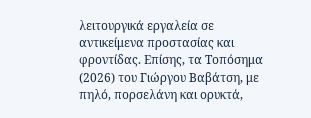λειτουργικά εργαλεία σε αντικείμενα προστασίας και φροντίδας. Επίσης, τα Τοπόσημα (2026) του Γιώργου Βαβάτση, με πηλό, πορσελάνη και ορυκτά,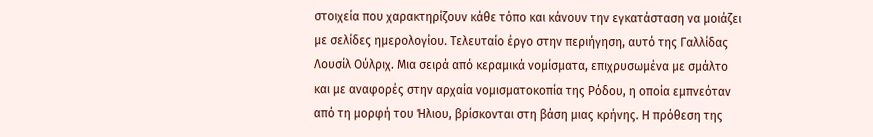στοιχεία που χαρακτηρίζουν κάθε τόπο και κάνουν την εγκατάσταση να μοιάζει με σελίδες ημερολογίου. Τελευταίο έργο στην περιήγηση, αυτό της Γαλλίδας Λουσίλ Ούλριχ. Μια σειρά από κεραμικά νομίσματα, επιχρυσωμένα με σμάλτο και με αναφορές στην αρχαία νομισματοκοπία της Ρόδου, η οποία εμπνεόταν από τη μορφή του Ήλιου, βρίσκονται στη βάση μιας κρήνης. Η πρόθεση της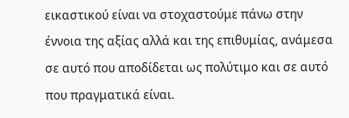εικαστικού είναι να στοχαστούμε πάνω στην έννοια της αξίας αλλά και της επιθυμίας, ανάμεσα σε αυτό που αποδίδεται ως πολύτιμο και σε αυτό που πραγματικά είναι.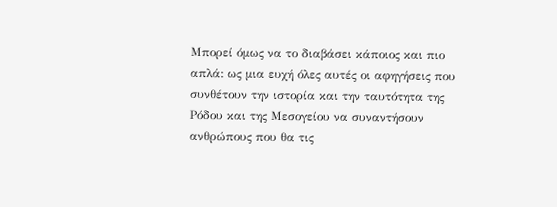Μπορεί όμως να το διαβάσει κάποιος και πιο απλά: ως μια ευχή όλες αυτές οι αφηγήσεις που συνθέτουν την ιστορία και την ταυτότητα της Ρόδου και της Μεσογείου να συναντήσουν ανθρώπους που θα τις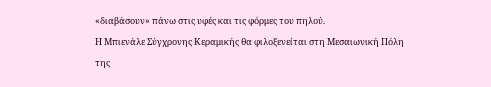«διαβάσουν» πάνω στις υφές και τις φόρμες του πηλού.
Η Μπιενάλε Σύγχρονης Κεραμικής θα φιλοξενείται στη Μεσαιωνική Πόλη της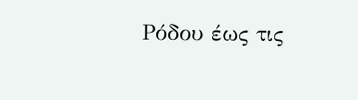Ρόδου έως τις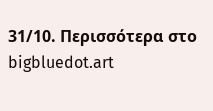31/10. Περισσότερα στο bigbluedot.art